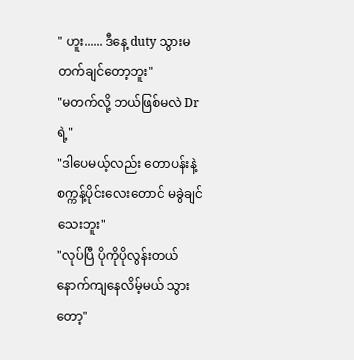" ဟူး...... ဒီနေ့ duty သွားမတက်ချင်တော့ဘူး"
"မတက်လို့ ဘယ်ဖြစ်မလဲ Dr ရဲ့"
"ဒါပေမယ့်လည်း တောပန်းနဲ့ စက္ကန့်ပိုင်းလေးတောင် မခွဲချင်သေးဘူး"
"လုပ်ပြီ ပိုကိုပိုလွန်းတယ် နောက်ကျနေလိမ့်မယ် သွားတော့"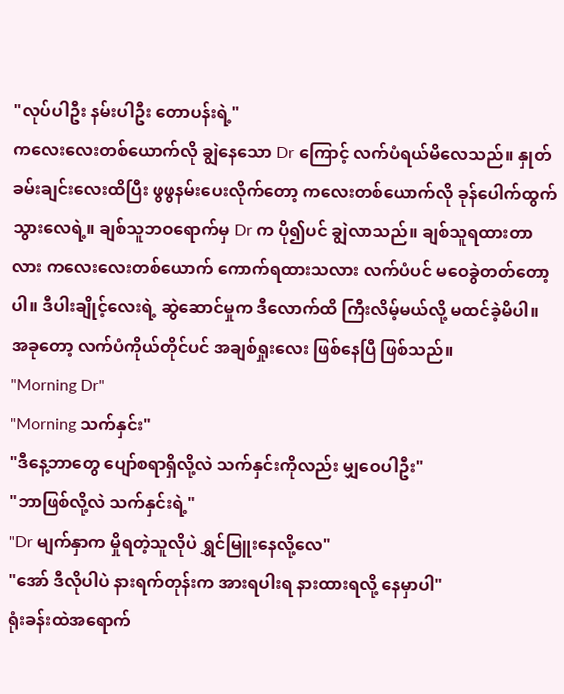"လုပ်ပါဦး နမ်းပါဦး တောပန်းရဲ့"
ကလေးလေးတစ်ယောက်လို ချွဲနေသော Dr ကြောင့် လက်ပံရယ်မိလေသည်။ နှုတ်ခမ်းချင်းလေးထိပြီး ဖွဖွနမ်းပေးလိုက်တော့ ကလေးတစ်ယောက်လို ခုန်ပေါက်ထွက်သွားလေရဲ့။ ချစ်သူဘဝရောက်မှ Dr က ပို၍ပင် ချွဲလာသည်။ ချစ်သူရထားတာလား ကလေးလေးတစ်ယောက် ကောက်ရထားသလား လက်ပံပင် မဝေခွဲတတ်တော့ပါ။ ဒီပါးချိုင့်လေးရဲ့ ဆွဲဆောင်မှုက ဒီလောက်ထိ ကြီးလိမ့်မယ်လို့ မထင်ခဲ့မိပါ။ အခုတော့ လက်ပံကိုယ်တိုင်ပင် အချစ်ရှုးလေး ဖြစ်နေပြီ ဖြစ်သည်။
"Morning Dr"
"Morning သက်နှင်း"
"ဒီနေ့ဘာတွေ ပျော်စရာရှိလို့လဲ သက်နှင်းကိုလည်း မျှဝေပါဦး"
"ဘာဖြစ်လို့လဲ သက်နှင်းရဲ့"
"Dr မျက်နှာက မှိုရတဲ့သူလိုပဲ ရွှင်မြူးနေလို့လေ"
"အော် ဒီလိုပါပဲ နားရက်တုန်းက အားရပါးရ နားထားရလို့ နေမှာပါ"
ရုံးခန်းထဲအရောက်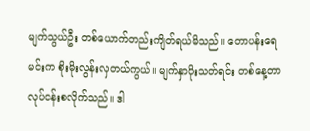မျက်သွယ်ဦး တစ်ယောက်တည်းကျိတ်ရယ်မိသည်။ တောပန်းရေ မင်းက စိုးမိုးလွန်းလှတယ်ကွယ်။ မျက်နှာပိုးသတ်ရင်း တစ်နေ့တာလုပ်ငန်းစလိုက်သည်။ ဒါ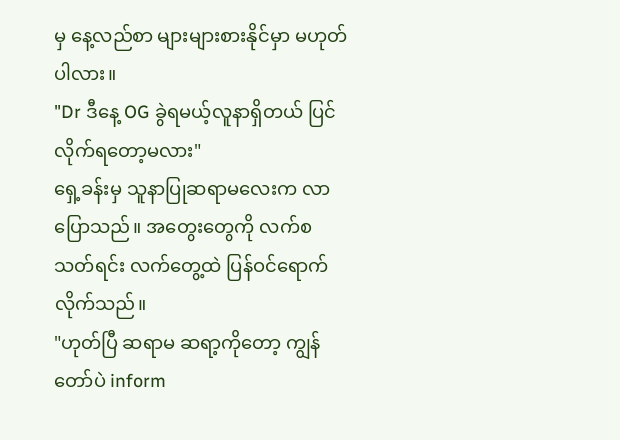မှ နေ့လည်စာ များများစားနိုင်မှာ မဟုတ်ပါလား။
"Dr ဒီနေ့ OG ခွဲရမယ့်လူနာရှိတယ် ပြင်လိုက်ရတော့မလား"
ရှေ့ခန်းမှ သူနာပြုဆရာမလေးက လာပြောသည်။ အတွေးတွေကို လက်စသတ်ရင်း လက်တွေ့ထဲ ပြန်ဝင်ရောက်လိုက်သည်။
"ဟုတ်ပြီ ဆရာမ ဆရာ့ကိုတော့ ကျွန်တော်ပဲ inform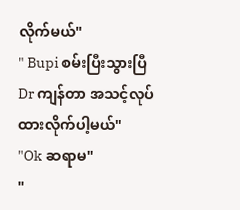လိုက်မယ်"
" Bupi စမ်းပြီးသွားပြီ Dr ကျန်တာ အသင့်လုပ်ထားလိုက်ပါ့မယ်"
"Ok ဆရာမ"
"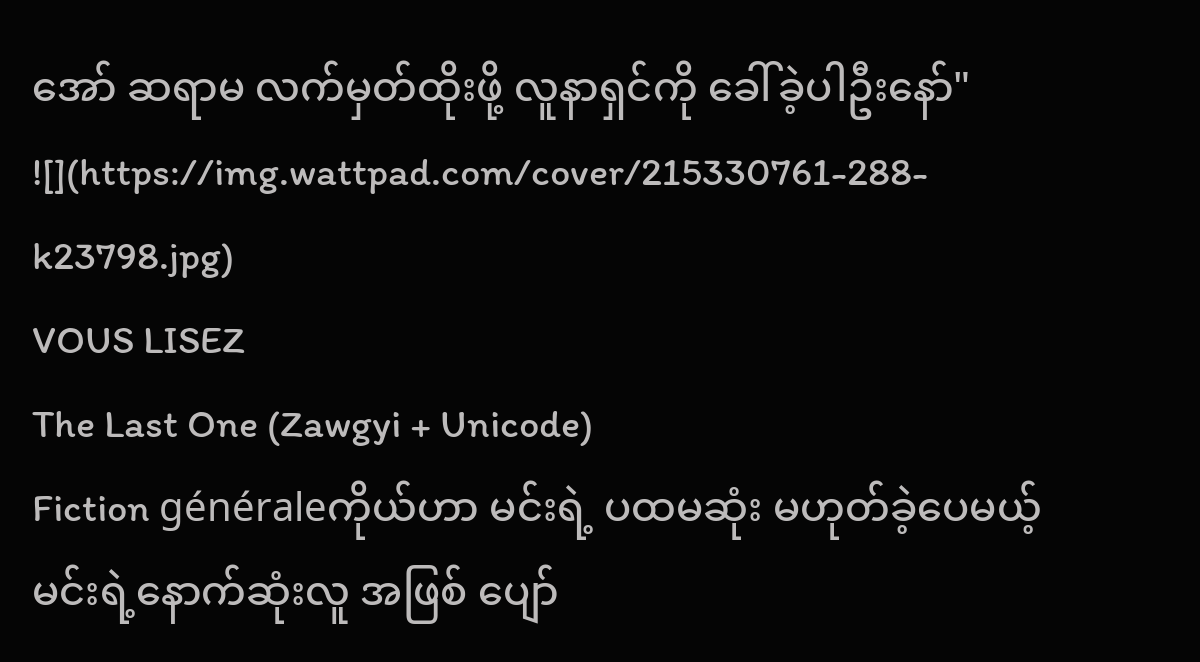အော် ဆရာမ လက်မှတ်ထိုးဖို့ လူနာရှင်ကို ခေါ်ခဲ့ပါဦးနော်"
![](https://img.wattpad.com/cover/215330761-288-k23798.jpg)
VOUS LISEZ
The Last One (Zawgyi + Unicode)
Fiction généraleကိုယ်ဟာ မင်းရဲ့ ပထမဆုံး မဟုတ်ခဲ့ပေမယ့် မင်းရဲ့နောက်ဆုံးလူ အဖြစ် ပျော်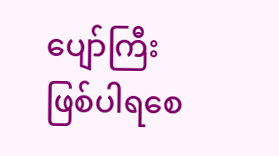ပျော်ကြီး ဖြစ်ပါရစေ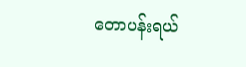တောပန်းရယ်